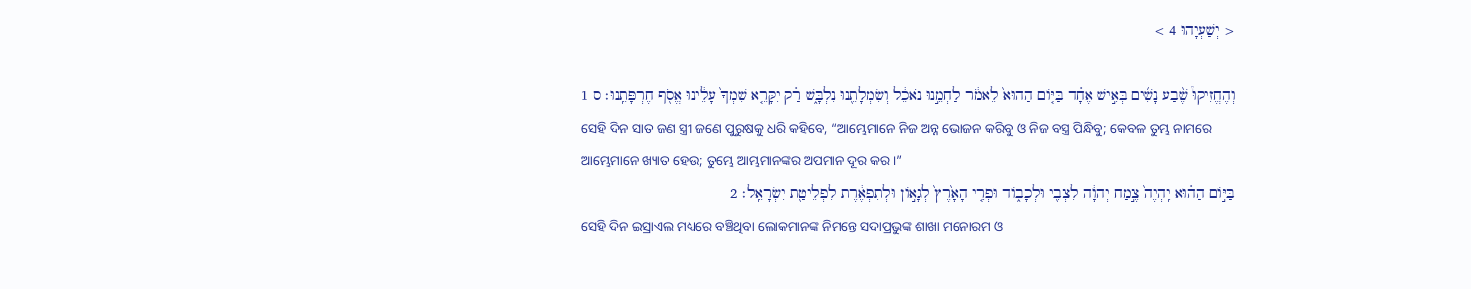< יְשַׁעְיָהוּ 4 >

וְהֶחֱזִיקוּ֩ שֶׁ֨בַע נָשִׁ֜ים בְּאִ֣ישׁ אֶחָ֗ד בַּיּ֤וֹם הַהוּא֙ לֵאמֹ֔ר לַחְמֵ֣נוּ נֹאכֵ֔ל וְשִׂמְלָתֵ֖נוּ נִלְבָּ֑שׁ רַ֗ק יִקָּרֵ֤א שִׁמְךָ֙ עָלֵ֔ינוּ אֱסֹ֖ף חֶרְפָּתֵֽנוּ׃ ס 1
ସେହି ଦିନ ସାତ ଜଣ ସ୍ତ୍ରୀ ଜଣେ ପୁରୁଷକୁ ଧରି କହିବେ, “ଆମ୍ଭେମାନେ ନିଜ ଅନ୍ନ ଭୋଜନ କରିବୁ ଓ ନିଜ ବସ୍ତ୍ର ପିନ୍ଧିବୁ; କେବଳ ତୁମ୍ଭ ନାମରେ ଆମ୍ଭେମାନେ ଖ୍ୟାତ ହେଉ; ତୁମ୍ଭେ ଆମ୍ଭମାନଙ୍କର ଅପମାନ ଦୂର କର।”
בַּיּ֣וֹם הַה֗וּא יִֽהְיֶה֙ צֶ֣מַח יְהוָ֔ה לִצְבִ֖י וּלְכָב֑וֹד וּפְרִ֤י הָאָ֙רֶץ֙ לְגָא֣וֹן וּלְתִפְאֶ֔רֶת לִפְלֵיטַ֖ת יִשְׂרָאֵֽל׃ 2
ସେହି ଦିନ ଇସ୍ରାଏଲ ମଧ୍ୟରେ ବଞ୍ଚିଥିବା ଲୋକମାନଙ୍କ ନିମନ୍ତେ ସଦାପ୍ରଭୁଙ୍କ ଶାଖା ମନୋରମ ଓ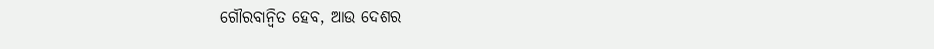ଗୌରବାନ୍ୱିତ ହେବ, ଆଉ ଦେଶର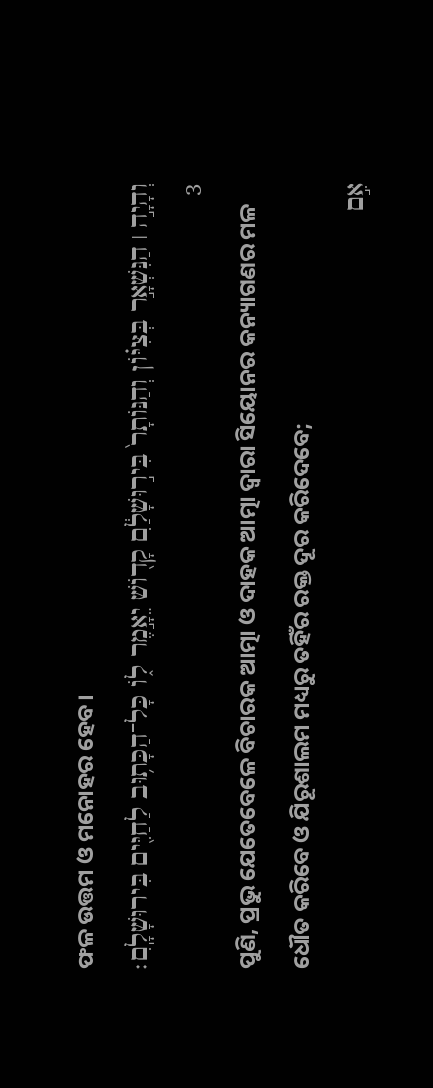ଫଳ ଉତ୍ତମ ଓ ମନୋହର ହେବ।
וְהָיָ֣ה ׀ הַנִּשְׁאָ֣ר בְּצִיּ֗וֹן וְהַנּוֹתָר֙ בִּיר֣וּשָׁלִַ֔ם קָד֖וֹשׁ יֵאָ֣מֶר ל֑וֹ כָּל־הַכָּת֥וּב לַחַיִּ֖ים בִּירוּשָׁלִָֽם׃ 3
ପୁଣି, ପ୍ରଭୁ ଯେତେବେଳେ ବିଚାରକ ଆତ୍ମା ଓ ଦାହକ ଆତ୍ମା ଦ୍ୱାରା ସିୟୋନର କନ୍ୟାଗଣର ମଳ ଧୌତ କରିବେ ଓ ଯିରୂଶାଲମ ମଧ୍ୟରୁ ତହିଁର ରକ୍ତ ଦୂର କରିଦେବେ;
אִ֣ם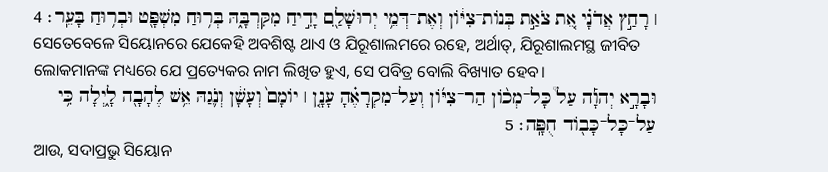׀ רָחַ֣ץ אֲדֹנָ֗י אֵ֚ת צֹאַ֣ת בְּנוֹת־צִיּ֔וֹן וְאֶת־דְּמֵ֥י יְרוּשָׁלִַ֖ם יָדִ֣יחַ מִקִּרְבָּ֑הּ בְּר֥וּחַ מִשְׁפָּ֖ט וּבְר֥וּחַ בָּעֵֽר׃ 4
ସେତେବେଳେ ସିୟୋନରେ ଯେକେହି ଅବଶିଷ୍ଟ ଥାଏ ଓ ଯିରୂଶାଲମରେ ରହେ, ଅର୍ଥାତ୍‍, ଯିରୂଶାଲମସ୍ଥ ଜୀବିତ ଲୋକମାନଙ୍କ ମଧ୍ୟରେ ଯେ ପ୍ରତ୍ୟେକର ନାମ ଲିଖିତ ହୁଏ, ସେ ପବିତ୍ର ବୋଲି ବିଖ୍ୟାତ ହେବ।
וּבָרָ֣א יְהוָ֡ה עַל֩ כָּל־מְכ֨וֹן הַר־צִיּ֜וֹן וְעַל־מִקְרָאֶ֗הָ עָנָ֤ן ׀ יוֹמָם֙ וְעָשָׁ֔ן וְנֹ֛גַהּ אֵ֥שׁ לֶהָבָ֖ה לָ֑יְלָה כִּ֥י עַל־כָּל־כָּב֖וֹד חֻפָּֽה׃ 5
ଆଉ, ସଦାପ୍ରଭୁ ସିୟୋନ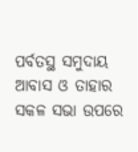ପର୍ବତସ୍ଥ ସମୁଦାୟ ଆବାସ ଓ ତାହାର ସକଳ ସଭା ଉପରେ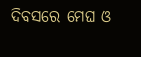ଦିବସରେ ମେଘ ଓ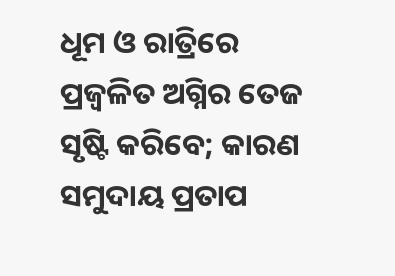ଧୂମ ଓ ରାତ୍ରିରେ ପ୍ରଜ୍ୱଳିତ ଅଗ୍ନିର ତେଜ ସୃଷ୍ଟି କରିବେ; କାରଣ ସମୁଦାୟ ପ୍ରତାପ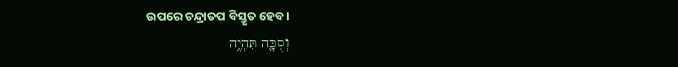ଉପରେ ଚନ୍ଦ୍ରାତପ ବିସ୍ତୃତ ହେବ।
וְסֻכָּ֛ה תִּהְיֶ֥ה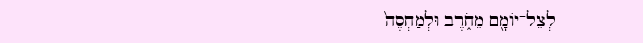לְצֵל־יוֹמָ֖ם מֵחֹ֑רֶב וּלְמַחְסֶה֙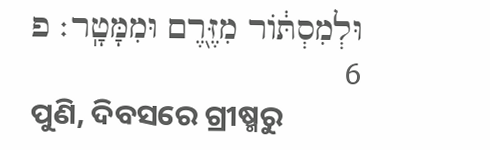וּלְמִסְתּ֔וֹר מִזֶּ֖רֶם וּמִמָּטָֽר׃ פ 6
ପୁଣି, ଦିବସରେ ଗ୍ରୀଷ୍ମରୁ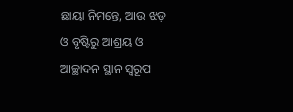ଛାୟା ନିମନ୍ତେ, ଆଉ ଝଡ଼ ଓ ବୃଷ୍ଟିରୁ ଆଶ୍ରୟ ଓ ଆଚ୍ଛାଦନ ସ୍ଥାନ ସ୍ୱରୂପ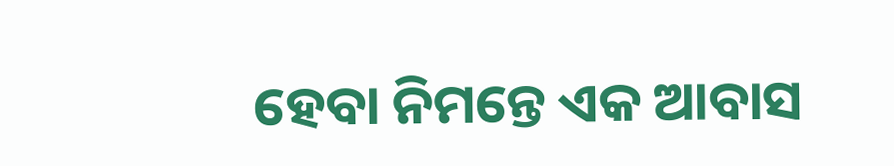ହେବା ନିମନ୍ତେ ଏକ ଆବାସ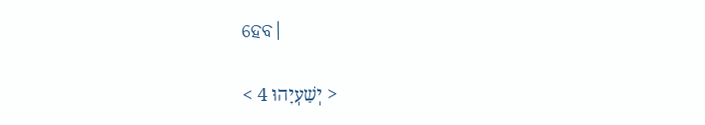ହେବ।

< יְשַׁעְיָהוּ 4 >